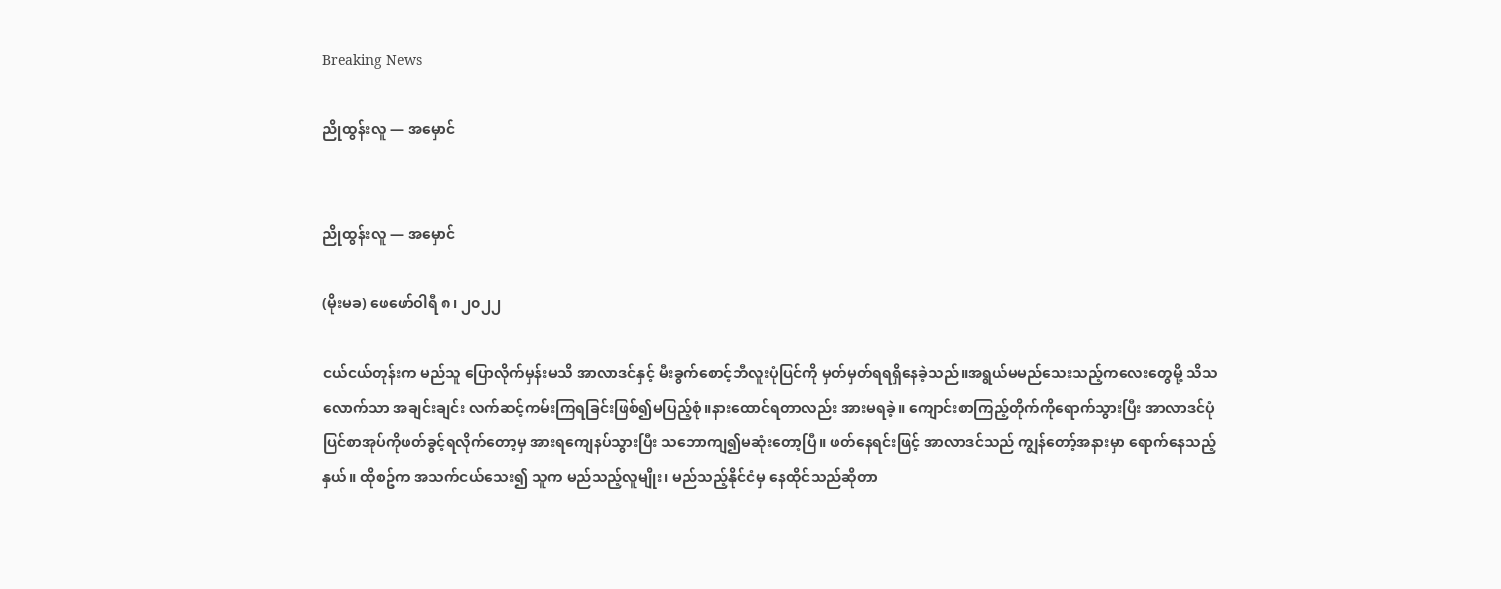Breaking News

ညိုထွန်းလူ — အမှောင်


ညိုထွန်းလူ — အမှောင်

(မိုးမခ) ဖေဖော်ဝါရီ ၈၊ ၂၀၂၂

ငယ်ငယ်တုန်းက မည်သူ ပြောလိုက်မှန်းမသိ အာလာဒင်နှင့် မီးခွက်စောင့်ဘီလူးပုံပြင်ကို မှတ်မှတ်ရရရှိနေခဲ့သည်။အရွယ်မမည်သေးသည့်ကလေးတွေမို့ သိသလောက်သာ အချင်းချင်း လက်ဆင့်ကမ်းကြရခြင်းဖြစ်၍မပြည့်စုံ။နားထောင်ရတာလည်း အားမရခဲ့။ ကျောင်းစာကြည့်တိုက်ကိုရောက်သွားပြီး အာလာဒင်ပုံပြင်စာအုပ်ကိုဖတ်ခွင့်ရလိုက်တော့မှ အားရကျေနပ်သွားပြီး သဘောကျ၍မဆုံးတော့ပြီ။ ဖတ်နေရင်းဖြင့် အာလာဒင်သည် ကျွန်တော့်အနားမှာ ရောက်နေသည့်နှယ်။ ထိုစဥ်က အသက်ငယ်သေး၍ သူက မည်သည့်လူမျိုး၊ မည်သည့်နိုင်ငံမှ နေထိုင်သည်ဆိုတာ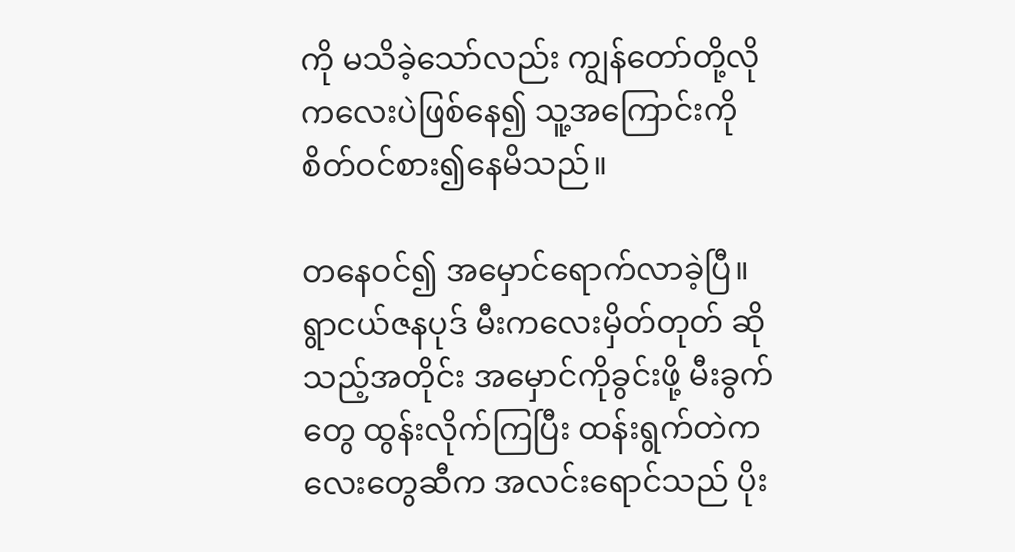ကို မသိခဲ့သော်လည်း ကျွန်တော်တို့လို ကလေးပဲဖြစ်နေ၍ သူ့အကြောင်းကို စိတ်ဝင်စား၍နေမိသည်။

တနေဝင်၍ အမှောင်ရောက်လာခဲ့ပြီ။ ရွာငယ်ဇနပုဒ် မီးကလေးမှိတ်တုတ် ဆိုသည့်အတိုင်း အမှောင်ကိုခွင်းဖို့ မီးခွက်တွေ ထွန်းလိုက်ကြပြီး ထန်းရွက်တဲကလေးတွေဆီက အလင်းရောင်သည် ပိုး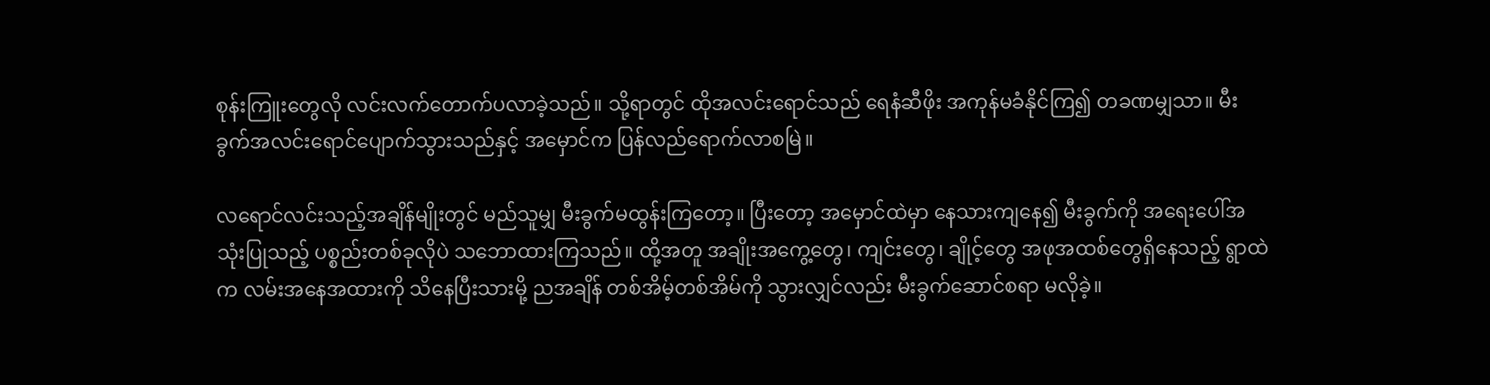စုန်းကြူးတွေလို လင်းလက်တောက်ပလာခဲ့သည်။ သို့ရာတွင် ထိုအလင်းရောင်သည် ရေနံဆီဖိုး အကုန်မခံနိုင်ကြ၍ တခဏမျှသာ။ မီးခွက်အလင်းရောင်ပျောက်သွားသည်နှင့် အမှောင်က ပြန်လည်ရောက်လာစမြဲ။

လရောင်လင်းသည့်အချိန်မျိုးတွင် မည်သူမျှ မီးခွက်မထွန်းကြတော့။ ပြီးတော့ အမှောင်ထဲမှာ နေသားကျနေ၍ မီးခွက်ကို အရေးပေါ်အသုံးပြုသည့် ပစ္စည်းတစ်ခုလိုပဲ သဘောထားကြသည်။ ထို့အတူ အချိုးအကွေ့တွေ၊ ကျင်းတွေ၊ ချိုင့်တွေ အဖုအထစ်တွေရှိနေသည့် ရွာထဲက လမ်းအနေအထားကို သိနေပြီးသားမို့ ညအချိန် တစ်အိမ့်တစ်အိမ်ကို သွားလျှင်လည်း မီးခွက်ဆောင်စရာ မလိုခဲ့။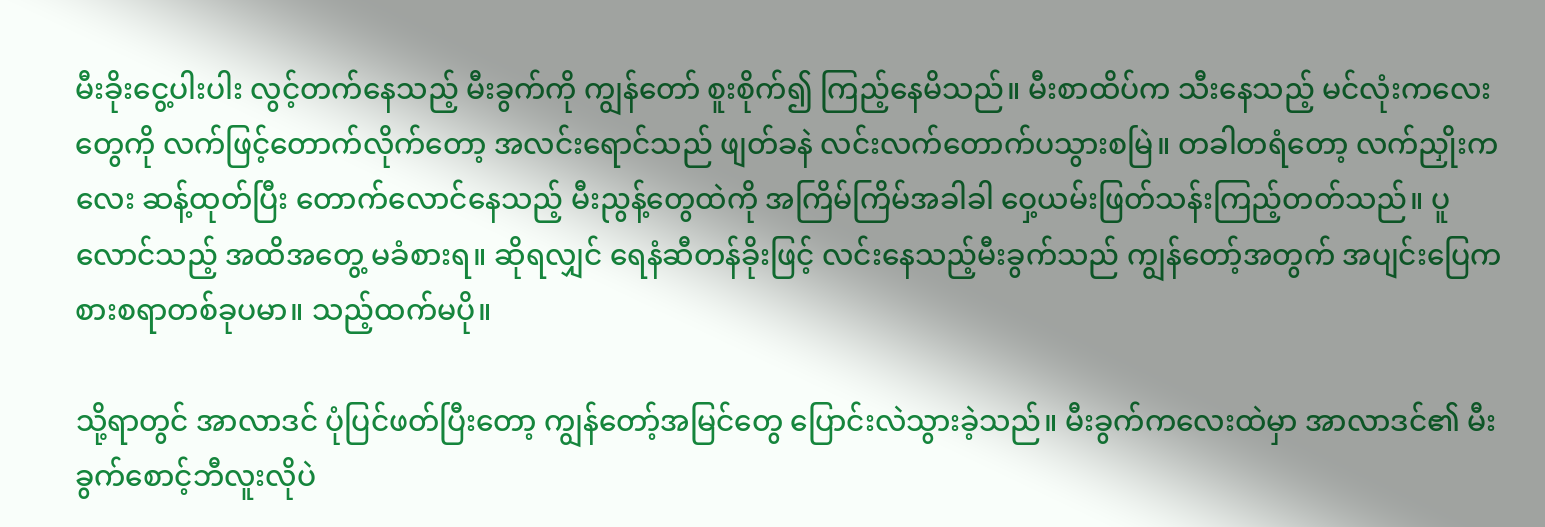မီးခိုးငွေ့ပါးပါး လွင့်တက်နေသည့် မီးခွက်ကို ကျွန်တော် စူးစိုက်၍ ကြည့်နေမိသည်။ မီးစာထိပ်က သီးနေသည့် မင်လုံးကလေးတွေကို လက်ဖြင့်တောက်လိုက်တော့ အလင်းရောင်သည် ဖျတ်ခနဲ လင်းလက်တောက်ပသွားစမြဲ။ တခါတရံတော့ လက်ညှိုးကလေး ဆန့်ထုတ်ပြီး တောက်လောင်နေသည့် မီးညွန့်တွေထဲကို အကြိမ်ကြိမ်အခါခါ ဝှေ့ယမ်းဖြတ်သန်းကြည့်တတ်သည်။ ပူလောင်သည့် အထိအတွေ့ မခံစားရ။ ဆိုရလျှင် ရေနံဆီတန်ခိုးဖြင့် လင်းနေသည့်မီးခွက်သည် ကျွန်တော့်အတွက် အပျင်းပြေကစားစရာတစ်ခုပမာ။ သည့်ထက်မပို။

သို့ရာတွင် အာလာဒင် ပုံပြင်ဖတ်ပြီးတော့ ကျွန်တော့်အမြင်တွေ ပြောင်းလဲသွားခဲ့သည်။ မီးခွက်ကလေးထဲမှာ အာလာဒင်၏ မီးခွက်စောင့်ဘီလူးလိုပဲ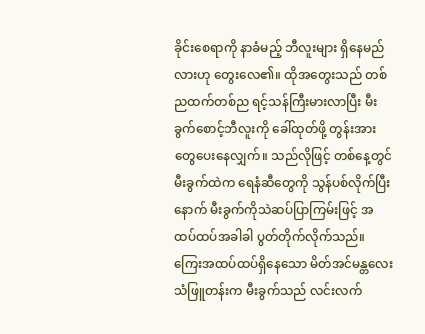ခိုင်းစေရာကို နာခံမည့် ဘီလူးများ ရှိနေမည်လားဟု တွေးလေ၏။ ထိုအတွေးသည် တစ်ညထက်တစ်ည ရင့်သန်ကြီးမားလာပြီး မီးခွက်စောင့်ဘီလူးကို ခေါ်ထုတ်ဖို့ တွန်းအားတွေပေးနေလျှက်။ သည်လိုဖြင့် တစ်နေ့တွင် မီးခွက်ထဲက ရေနံဆီတွေကို သွန်ပစ်လိုက်ပြီးနောက် မီးခွက်ကိုသဲဆပ်ပြာကြမ်းဖြင့် အထပ်ထပ်အခါခါ ပွတ်တိုက်လိုက်သည်။ ကြေးအထပ်ထပ်ရှိနေသော မိတ်အင်မန္တလေးသံဖြူတန်းက မီးခွက်သည် လင်းလက်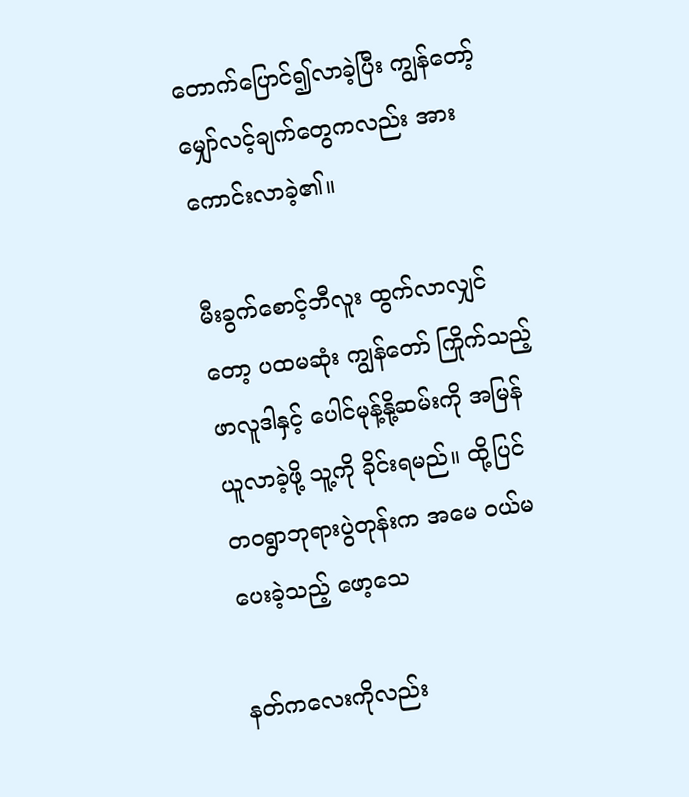တောက်ပြောင်၍လာခဲ့ပြီး ကျွန်တော့်မျှော်လင့်ချက်တွေကလည်း အားကောင်းလာခဲ့၏။

မီးခွက်စောင့်ဘီလူး ထွက်လာလျှင်တော့ ပထမဆုံး ကျွန်တော် ကြိုက်သည့် ဖာလူဒါနှင့် ပေါင်မုန့်နို့ဆမ်းကို အမြန်ယူလာခဲ့ဖို့ သူ့ကို ခိုင်းရမည်။ ထို့ပြင် တဝရွာဘုရားပွဲတုန်းက အမေ ဝယ်မပေးခဲ့သည့် ဖော့သေ

နတ်ကလေးကိုလည်း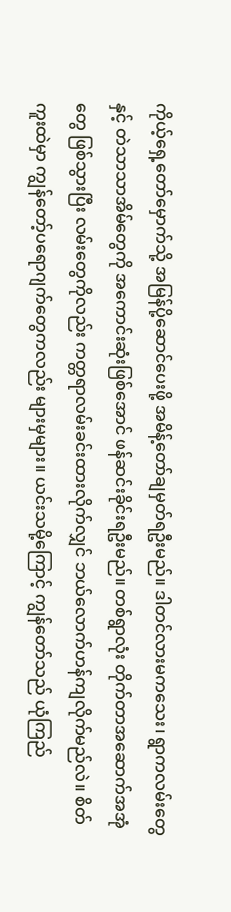ကိုယ့်ရှေ့တော်မှောက်သို့ အမြန်ပို့ဆောင်ပေးဖို့ အမိန့်တော်ချမှတ်ရဦးမည်။ ဒါတင်လားမကသေး၊ ရွာကလမ်းတွေနှင့် တဲသာသာအိမ်တွေကို အကောင်းဆုံးဖြစ်အောင် ဖန်ဆင်းခိုင်းရဦးမည်။ တစ်ရွာလုံး တိုက်တာအဆောက်အအုံတွေ ဖြစ်သွားပြီး လမ်းတွေကိုလည်း ကတ္တရာလမ်းခင်းထားလိုက်လျှင် ဘယ်လောက်ဟန်ကျလိုက်မည်လဲ။ စိတ်ကူးထဲမှာ ကျွန်တော့်ပရောဂျက်တွေကလည်း များမှများ။ ယင်းသမို့ကြောင့် ကျွန်တော်သည် ယုံကြည်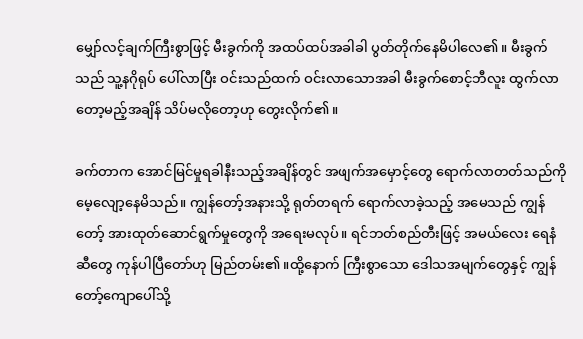မျှော်လင့်ချက်ကြီးစွာဖြင့် မီးခွက်ကို အထပ်ထပ်အခါခါ ပွတ်တိုက်နေမိပါလေ၏။ မီးခွက်သည် သူ့နဂိုရုပ် ပေါ်လာပြီး ဝင်းသည်ထက် ဝင်းလာသောအခါ မီးခွက်စောင့်ဘီလူး ထွက်လာတော့မည့်အချိန် သိပ်မလိုတော့ဟု တွေးလိုက်၏။

ခက်တာက အောင်မြင်မှုရခါနီးသည့်အချိန်တွင် အဖျက်အမှောင့်တွေ ရောက်လာတတ်သည်ကို မေ့လျော့နေမိသည်။ ကျွန်တော့်အနားသို့ ရုတ်တရက် ရောက်လာခဲ့သည့် အမေသည် ကျွန်တော့် အားထုတ်ဆောင်ရွက်မှုတွေကို အရေးမလုပ်။ ရင်ဘတ်စည်တီးဖြင့် အမယ်လေး ရေနံဆီတွေ ကုန်ပါပြီတော်ဟု မြည်တမ်း၏။ထို့နောက် ကြီးစွာသော ဒေါသအမျက်တွေနှင့် ကျွန်တော့်ကျောပေါ်သို့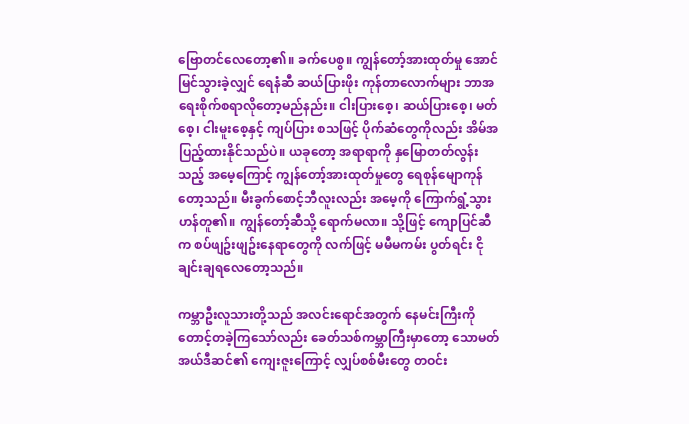ဗြောတင်လေတော့၏။ ခက်ပေစွ။ ကျွန်တော့်အားထုတ်မှု အောင်မြင်သွားခဲ့လျှင် ရေနံဆီ ဆယ်ပြားဖိုး ကုန်တာလောက်များ ဘာအရေးစိုက်စရာလိုတော့မည်နည်း။ ငါးပြားစေ့၊ ဆယ်ပြားစေ့၊ မတ်စေ့၊ ငါးမူးစေ့နှင့် ကျပ်ပြား စသဖြင့် ပိုက်ဆံတွေကိုလည်း အိမ်အပြည့်ထားနိုင်သည်ပဲ။ ယခုတော့ အရာရာကို နှမြောတတ်လွန်းသည့် အမေ့ကြောင့် ကျွန်တော့်အားထုတ်မှုတွေ ရေစုန်မျောကုန်တော့သည်။ မီးခွက်စောင့်ဘီလူးလည်း အမေ့ကို ကြောက်ရွံ့သွားဟန်တူ၏။ ကျွန်တော့်ဆီသို့ ရောက်မလာ။ သို့ဖြင့် ကျောပြင်ဆီက စပ်ဖျဥ်းဖျဥ်းနေရာတွေကို လက်ဖြင့် မမီမကမ်း ပွတ်ရင်း ငိုချင်းချရလေတော့သည်။

ကမ္ဘာဦးလူသားတို့သည် အလင်းရောင်အတွက် နေမင်းကြီးကို တောင့်တခဲ့ကြသော်လည်း ခေတ်သစ်ကမ္ဘာကြီးမှာတော့ သောမတ်အယ်ဒီဆင်၏ ကျေးဇူးကြောင့် လျှပ်စစ်မီးတွေ တဝင်း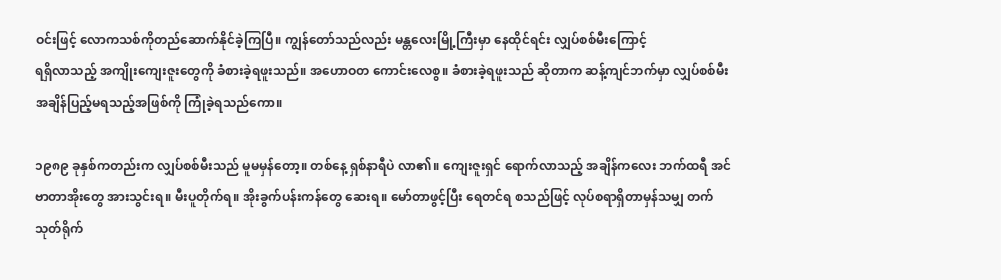ဝင်းဖြင့် လောကသစ်ကိုတည်ဆောက်နိုင်ခဲ့ကြပြီ။ ကျွန်တော်သည်လည်း မန္တလေးမြို့ကြီးမှာ နေထိုင်ရင်း လျှပ်စစ်မီးကြောင့်
ရရှိလာသည့် အကျိုးကျေးဇူးတွေကို ခံစားခဲ့ရဖူးသည်။ အဟောဝတ ကောင်းလေစွ။ ခံစားခဲ့ရဖူးသည် ဆိုတာက ဆန့်ကျင်ဘက်မှာ လျှပ်စစ်မီး အချိန်ပြည့်မရသည့်အဖြစ်ကို ကြုံခဲ့ရသည်ကော။

၁၉၈၉ ခုနှစ်ကတည်းက လျှပ်စစ်မီးသည် မူမမှန်တော့။ တစ်နေ့ ရှစ်နာရီပဲ လာ၏။ ကျေးဇူးရှင် ရောက်လာသည့် အချိန်ကလေး ဘက်ထရီ အင်ဗာတာအိုးတွေ အားသွင်းရ။ မီးပူတိုက်ရ။ အိုးခွက်ပန်းကန်တွေ ဆေးရ။ မော်တာဖွင့်ပြီး ရေတင်ရ စသည်ဖြင့် လုပ်စရာရှိတာမှန်သမျှ တက်သုတ်ရိုက်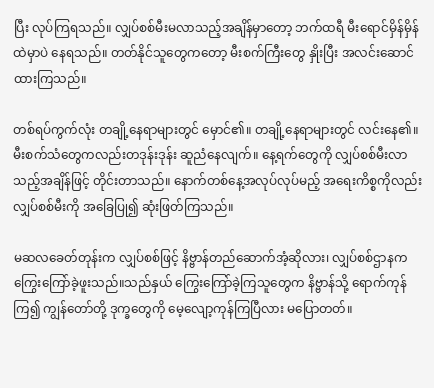ပြီး လုပ်ကြရသည်။ လျှပ်စစ်မီးမလာသည့်အချိန်မှာတော့ ဘက်ထရီ မီးရောင်မှိန်မှိန်ထဲမှာပဲ နေရသည်။ တတ်နိုင်သူတွေကတော့ မီးစက်ကြီးတွေ နှိုးပြီး အလင်းဆောင်ထားကြသည်။

တစ်ရပ်ကွက်လုံး တချို့နေရာများတွင် မှောင်၏။ တချို့နေရာများတွင် လင်းနေ၏။ မီးစက်သံတွေကလည်းတဒုန်းဒုန်း ဆူညံနေလျက်။ နေ့ရက်တွေကို လျှပ်စစ်မီးလာသည့်အချိန်ဖြင့် တိုင်းတာသည်။ နောက်တစ်နေ့အလုပ်လုပ်မည့် အရေးကိစ္စကိုလည်း လျှပ်စစ်မီးကို အခြေပြု၍ ဆုံးဖြတ်ကြသည်။

မဆလခေတ်တုန်းက လျှပ်စစ်ဖြင့် နိဗ္ဗာန်တည်ဆောက်အံ့ဆိုလား၊ လျှပ်စစ်ဌာနက ကြွေးကြော်ခဲ့ဖူးသည်။သည်နှယ် ကြွေးကြော်ခဲ့ကြသူတွေက နိဗ္ဗာန်သို့ ရောက်ကုန်ကြ၍ ကျွန်တော်တို့ ဒုက္ခတွေကို မေ့လျော့ကုန်ကြပြီလား မပြောတတ်။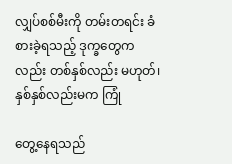လျှပ်စစ်မီးကို တမ်းတရင်း ခံစားခဲ့ရသည့် ဒုက္ခတွေကလည်း တစ်နှစ်လည်း မဟုတ်၊ နှစ်နှစ်လည်းမက ကြုံ

တွေ့နေရသည်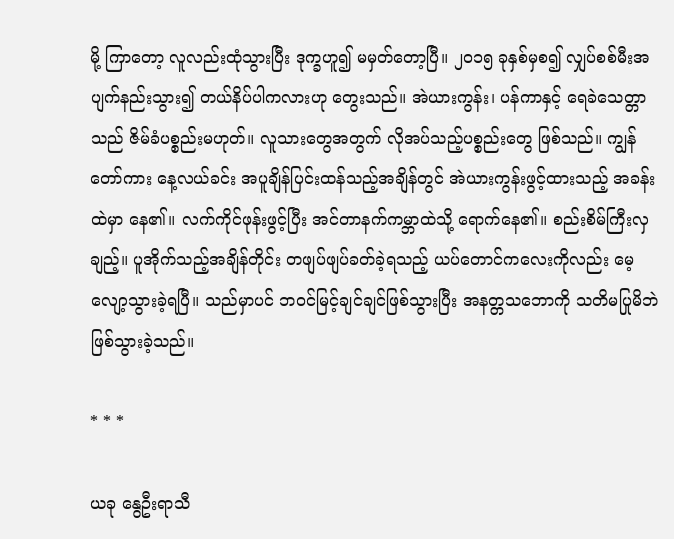မို့ ကြာတော့ လူလည်းထုံသွားပြီး ဒုက္ခဟူ၍ မမှတ်တော့ပြီ။ ၂၀၁၅ ခုနှစ်မှစ၍ လျှပ်စစ်မီးအပျက်နည်းသွား၍ တယ်နိပ်ပါကလားဟု တွေးသည်။ အဲယားကွန်း၊ ပန်ကာနှင့် ရေခဲသေတ္တာသည် ဇိမ်ခံပစ္စည်းမဟုတ်။ လူသားတွေအတွက် လိုအပ်သည့်ပစ္စည်းတွေ ဖြစ်သည်။ ကျွန်တော်ကား နေ့လယ်ခင်း အပူချိန်ပြင်းထန်သည့်အချိန်တွင် အဲယားကွန်းဖွင့်ထားသည့် အခန်းထဲမှာ နေ၏။ လက်ကိုင်ဖုန်းဖွင့်ပြီး အင်တာနက်ကမ္ဘာထဲသို့ ရောက်နေ၏။ စည်းစိမ်ကြီးလှချည့်။ ပူအိုက်သည့်အချိန်တိုင်း တဖျပ်ဖျပ်ခတ်ခဲ့ရသည့် ယပ်တောင်ကလေးကိုလည်း မေ့လျော့သွားခဲ့ရပြီ။ သည်မှာပင် ဘဝင်မြင့်ချင်ချင်ဖြစ်သွားပြီး အနတ္တသဘောကို သတိမပြုမိဘဲ ဖြစ်သွားခဲ့သည်။

* * *

ယခု နွေဦးရာသီ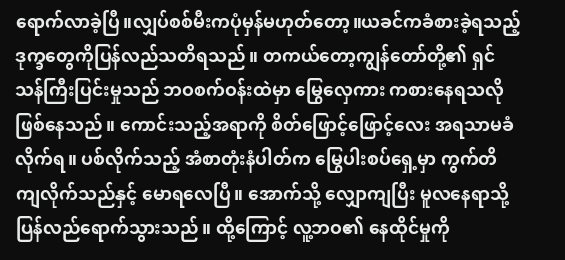ရောက်လာခဲ့ပြီ။လျှပ်စစ်မီးကပုံမှန်မဟုတ်တော့။ယခင်ကခံစားခဲ့ရသည့်ဒုက္ခတွေကိုပြန်လည်သတိရသည်။ တကယ်တော့ကျွန်တော်တို့၏ ရှင်သန်ကြီးပြင်းမှုသည် ဘဝစက်ဝန်းထဲမှာ မြွေလှေကား ကစားနေရသလို ဖြစ်နေသည်။ ကောင်းသည့်အရာကို စိတ်ဖြောင့်ဖြောင့်လေး အရသာမခံလိုက်ရ။ ပစ်လိုက်သည့် အံစာတုံးနံပါတ်က မြွေပါးစပ်ရှေ့မှာ ကွက်တိကျလိုက်သည်နှင့် မောရလေပြီ။ အောက်သို့ လျှောကျပြီး မူလနေရာသို့ ပြန်လည်ရောက်သွားသည်။ ထို့ကြောင့် လူ့ဘဝ၏ နေထိုင်မှုကို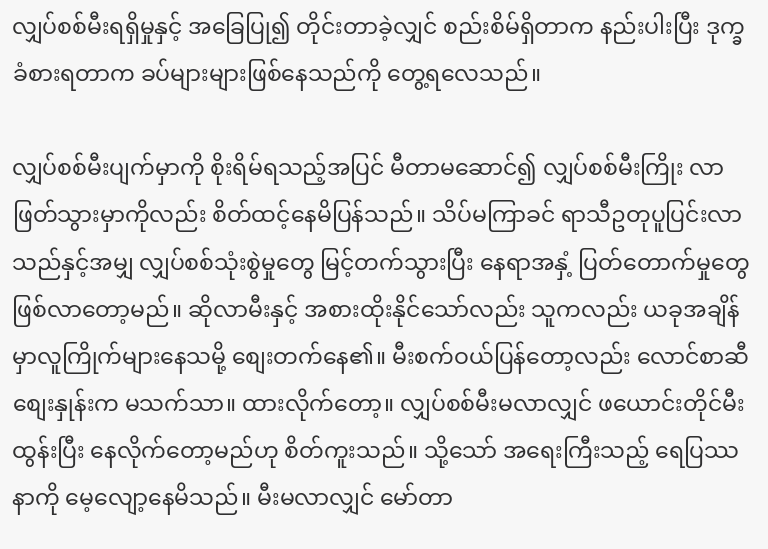လျှပ်စစ်မီးရရှိမှုနှင့် အခြေပြု၍ တိုင်းတာခဲ့လျှင် စည်းစိမ်ရှိတာက နည်းပါးပြီး ဒုက္ခခံစားရတာက ခပ်များများဖြစ်နေသည်ကို တွေ့ရလေသည်။

လျှပ်စစ်မီးပျက်မှာကို စိုးရိမ်ရသည့်အပြင် မီတာမဆောင်၍ လျှပ်စစ်မီးကြိုး လာဖြတ်သွားမှာကိုလည်း စိတ်ထင့်နေမိပြန်သည်။ သိပ်မကြာခင် ရာသီဥတုပူပြင်းလာသည်နှင့်အမျှ လျှပ်စစ်သုံးစွဲမှုတွေ မြင့်တက်သွားပြီး နေရာအနှံ့ ပြတ်တောက်မှုတွေ ဖြစ်လာတော့မည်။ ဆိုလာမီးနှင့် အစားထိုးနိုင်သော်လည်း သူကလည်း ယခုအချိန်မှာလူကြိုက်များနေသမို့ စျေးတက်နေ၏။ မီးစက်ဝယ်ပြန်တော့လည်း လောင်စာဆီစျေးနှုန်းက မသက်သာ။ ထားလိုက်တော့။ လျှပ်စစ်မီးမလာလျှင် ဖယောင်းတိုင်မီးထွန်းပြီး နေလိုက်တော့မည်ဟု စိတ်ကူးသည်။ သို့သော် အရေးကြီးသည့် ရေပြဿနာကို မေ့လျော့နေမိသည်။ မီးမလာလျှင် မော်တာ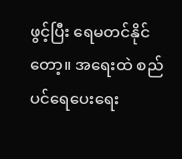ဖွင့်ပြီး ရေမတင်နိုင်တော့။ အရေးထဲ စည်ပင်ရေပေးရေး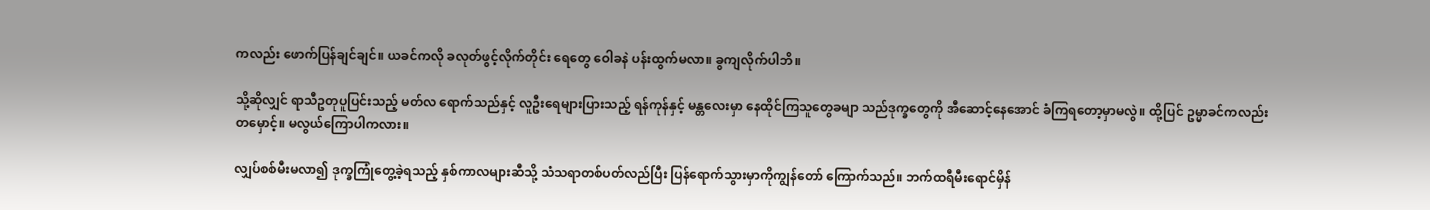ကလည်း ဖောက်ပြန်ချင်ချင်။ ယခင်ကလို ခလုတ်ဖွင့်လိုက်တိုင်း ရေတွေ ဝေါခနဲ ပန်းထွက်မလာ။ ခွကျလိုက်ပါဘိ။

သို့ဆိုလျှင် ရာသီဥတုပူပြင်းသည့် မတ်လ ရောက်သည်နှင့် လူဦးရေများပြားသည့် ရန်ကုန်နှင့် မန္တလေးမှာ နေထိုင်ကြသူတွေခမျာ သည်ဒုက္ခတွေကို အီဆောင့်နေအောင် ခံကြရတော့မှာမလွဲ။ ထို့ပြင် ဥမ္မာခင်ကလည်းတမှောင့်။ မလွယ်ကြောပါကလား။

လျှပ်စစ်မီးမလာ၍ ဒုက္ခကြုံတွေ့ခဲ့ရသည့် နှစ်ကာလများဆီသို့ သံသရာတစ်ပတ်လည်ပြီး ပြန်ရောက်သွားမှာကိုကျွန်တော် ကြောက်သည်။ ဘက်ထရီမီးရောင်မှိန်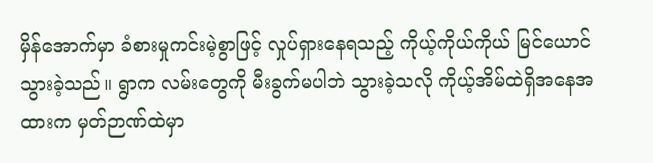မှိန်အောက်မှာ ခံစားမှုကင်းမဲ့စွာဖြင့် လှုပ်ရှားနေရသည့် ကိုယ့်ကိုယ်ကိုယ် မြင်ယောင်သွားခဲ့သည်။ ရွာက လမ်းတွေကို မီးခွက်မပါဘဲ သွားခဲ့သလို ကိုယ့်အိမ်ထဲရှိအနေအထားက မှတ်ဉာဏ်ထဲမှာ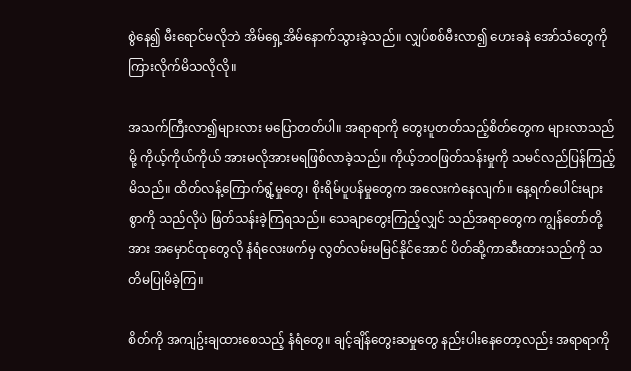စွဲနေ၍ မီးရောင်မလိုဘဲ အိမ်ရှေ့အိမ်နောက်သွားခဲ့သည်။ လျှပ်စစ်မီးလာ၍ ဟေးခနဲ အော်သံတွေကို ကြားလိုက်မိသလိုလို။

အသက်ကြီးလာ၍များလား မပြောတတ်ပါ။ အရာရာကို တွေးပူတတ်သည့်စိတ်တွေက များလာသည်မို့ ကိုယ့်ကိုယ်ကိုယ် အားမလိုအားမရဖြစ်လာခဲ့သည်။ ကိုယ့်ဘဝဖြတ်သန်းမှုကို သမင်လည်ပြန်ကြည့်မိသည်။ ထိတ်လန့်ကြောက်ရွံ့မှုတွေ၊ စိုးရိမ်ပူပန်မှုတွေက အလေးကဲနေလျက်။ နေ့ရက်ပေါင်းများစွာကို သည်လိုပဲ ဖြတ်သန်းခဲ့ကြရသည်။ သေချာတွေးကြည့်လျှင် သည်အရာတွေက ကျွန်တော်တို့အား အမှောင်ထုတွေလို နံရံလေးဖက်မှ လွတ်လမ်းမမြင်နိုင်အောင် ပိတ်ဆို့ကာဆီးထားသည်ကို သတိမပြုမိခဲ့ကြ။

စိတ်ကို အကျဥ်းချထားစေသည့် နံရံတွေ။ ချင့်ချိန်တွေးဆမှုတွေ နည်းပါးနေတော့လည်း အရာရာကို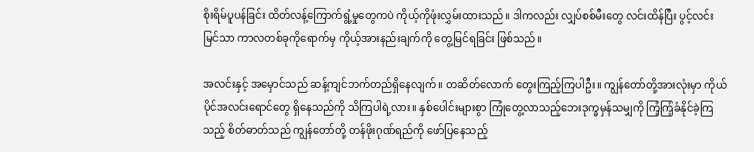စိုးရိမ်ပူပန်ခြင်း ထိတ်လန့်ကြောက်ရွံ့မှုတွေကပဲ ကိုယ့်ကိုဖုံးလွှမ်းထားသည်။ ဒါကလည်း လျှပ်စစ်မီးတွေ လင်းထိန်ပြီး ပွင့်လင်းမြင်သာ ကာလတစ်ခုကိုရောက်မှ ကိုယ့်အားနည်းချက်ကို တွေ့မြင်ရခြင်း ဖြစ်သည်။

အလင်းနှင့် အမှောင်သည် ဆန့်ကျင်ဘက်တည်ရှိနေလျက်။ တဆိတ်လောက် တွေးကြည့်ကြပါဦး။ ကျွန်တော်တို့အားလုံးမှာ ကိုယ်ပိုင်အလင်းရောင်တွေ ရှိနေသည်ကို သိကြပါရဲ့လား။ နှစ်ပေါင်းများစွာ ကြုံတွေ့လာသည့်ဘေးဒုက္ခမှန်သမျှကို ကြံ့ကြံ့ခံနိုင်ခဲ့ကြသည့် စိတ်ဓာတ်သည် ကျွန်တော်တို့ တန်ဖိုးဂုဏ်ရည်ကို ဖော်ပြနေသည့်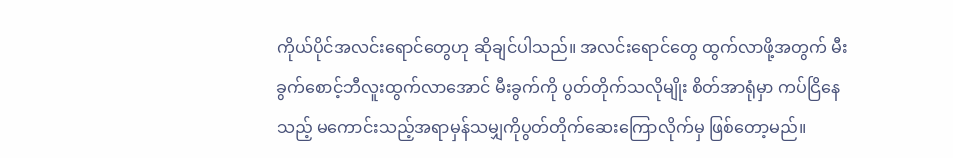ကိုယ်ပိုင်အလင်းရောင်တွေဟု ဆိုချင်ပါသည်။ အလင်းရောင်တွေ ထွက်လာဖို့အတွက် မီးခွက်စောင့်ဘီလူးထွက်လာအောင် မီးခွက်ကို ပွတ်တိုက်သလိုမျိုး စိတ်အာရုံမှာ ကပ်ငြိနေသည့် မကောင်းသည့်အရာမှန်သမျှကိုပွတ်တိုက်ဆေးကြောလိုက်မှ ဖြစ်တော့မည်။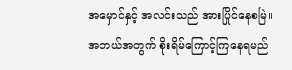အမှောင်နှင့် အလင်းသည် အားပြိုင်နေစမြဲ။ အဘယ်အတွက် စိုးရိမ်ကြောင့်ကြနေရမည်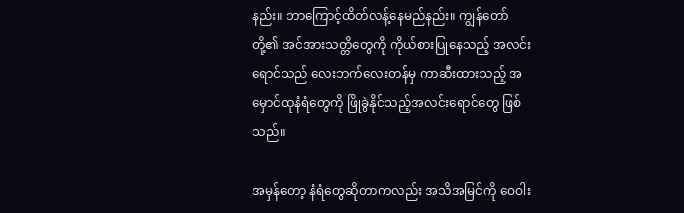နည်း။ ဘာကြောင့်ထိတ်လန့်နေမည်နည်း။ ကျွန်တော်တို့၏ အင်အားသတ္တိတွေကို ကိုယ်စားပြုနေသည့် အလင်းရောင်သည် လေးဘက်လေးတန်မှ ကာဆီးထားသည့် အမှောင်ထုနံရံတွေကို ဖြိုခွဲနိုင်သည့်အလင်းရောင်တွေ ဖြစ်သည်။

အမှန်တော့ နံရံတွေဆိုတာကလည်း အသိအမြင်ကို ဝေဝါး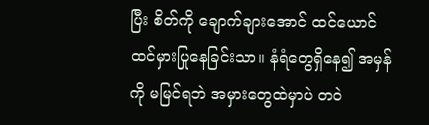ပြီး စိတ်ကို ချောက်ချားအောင် ထင်ယောင်
ထင်မှားပြုနေခြင်းသာ။ နံရံတွေရှိနေ၍ အမှန်ကို မမြင်ရဘဲ အမှားတွေထဲမှာပဲ တဝဲ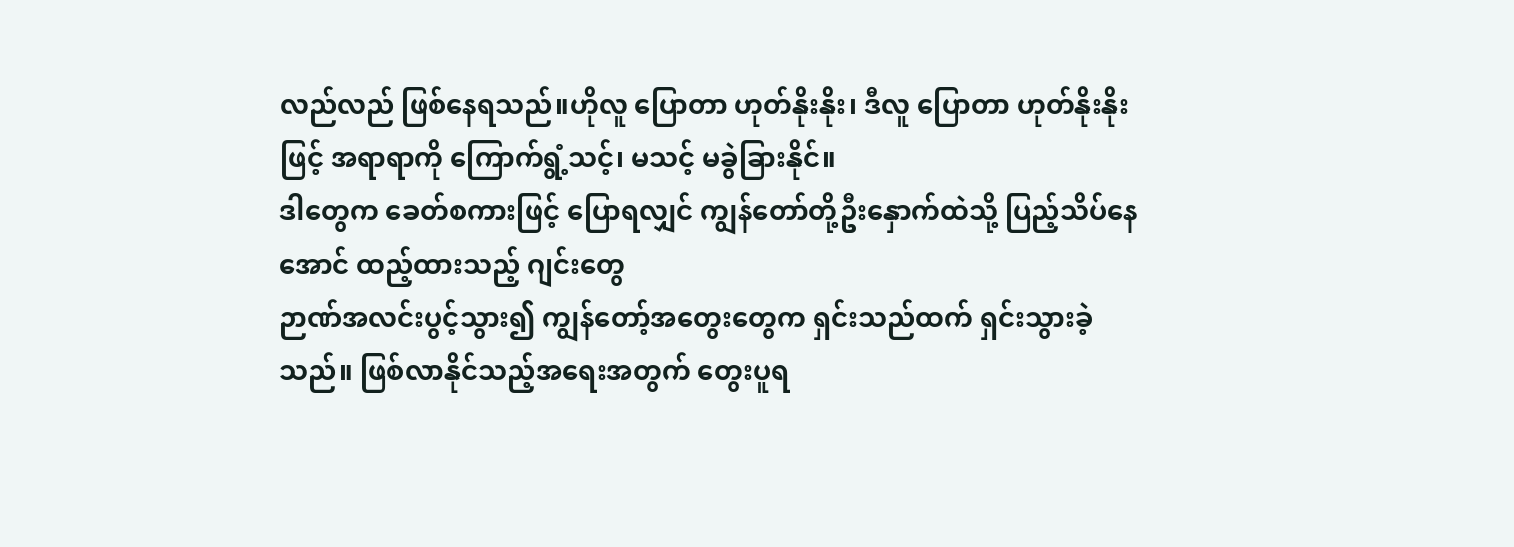လည်လည် ဖြစ်နေရသည်။ဟိုလူ ပြောတာ ဟုတ်နိုးနိုး၊ ဒီလူ ပြောတာ ဟုတ်နိုးနိုးဖြင့် အရာရာကို ကြောက်ရွံ့သင့်၊ မသင့် မခွဲခြားနိုင်။
ဒါတွေက ခေတ်စကားဖြင့် ပြောရလျှင် ကျွန်တော်တို့ဦးနှောက်ထဲသို့ ပြည့်သိပ်နေအောင် ထည့်ထားသည့် ဂျင်းတွေ
ဉာဏ်အလင်းပွင့်သွား၍ ကျွန်တော့်အတွေးတွေက ရှင်းသည်ထက် ရှင်းသွားခဲ့သည်။ ဖြစ်လာနိုင်သည့်အရေးအတွက် တွေးပူရ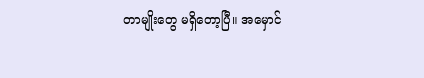တာမျိုးတွေ မရှိတော့ပြီ။ အမှောင်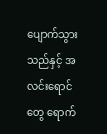ပျောက်သွားသည်နှင့် အလင်းရောင်တွေ ရောက်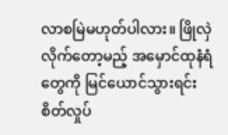လာစမြဲမဟုတ်ပါလား။ ဖြိုလှဲလိုက်တော့မည့် အမှောင်ထုနံရံတွေကို မြင်ယောင်သွားရင်း စိတ်လှုပ်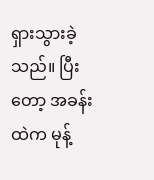ရှားသွားခဲ့သည်။ ပြီးတော့ အခန်းထဲက မုန့်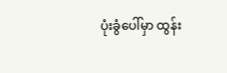ပုံးခွံပေါ်မှာ ထွန်း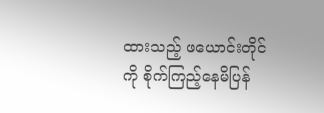ထားသည့် ဖယောင်းတိုင်ကို စိုက်ကြည့်နေမိပြန်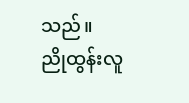သည်။
ညိုထွန်းလူ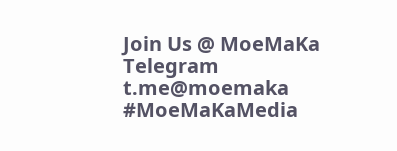Join Us @ MoeMaKa Telegram
t.me@moemaka
#MoeMaKaMedia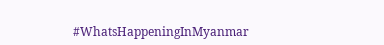#WhatsHappeningInMyanmar